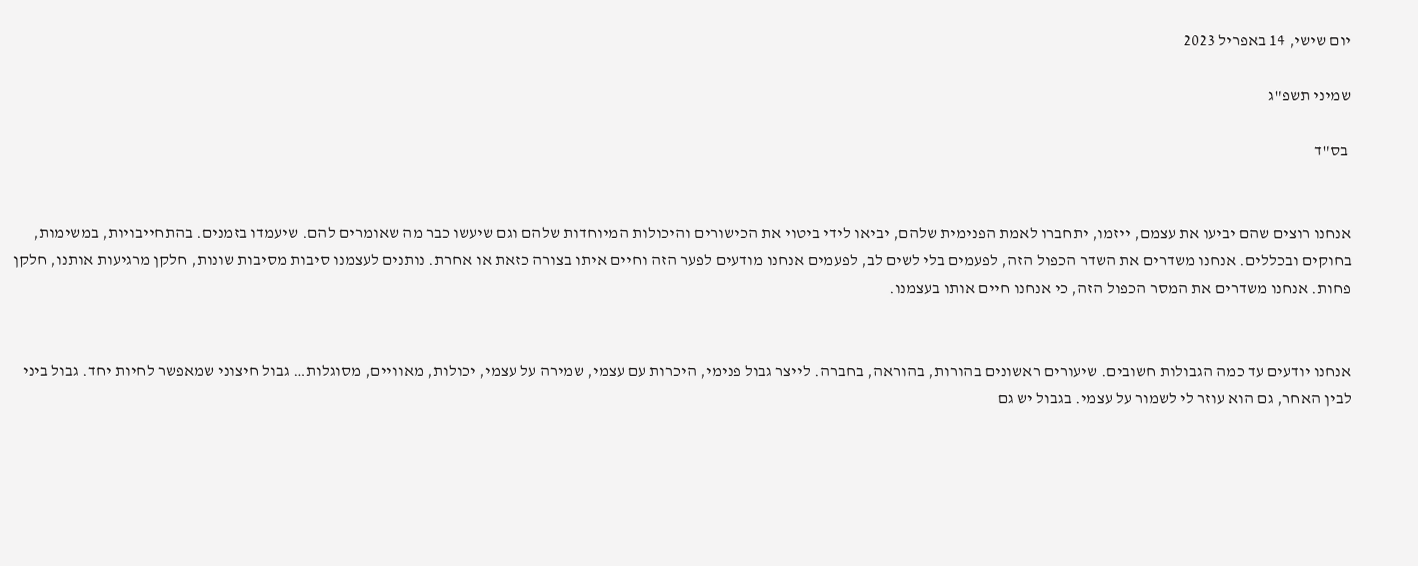יום שישי, 14 באפריל 2023

שמיני תשפ"ג

 בס"ד


אנחנו רוצים שהם יביעו את עצמם, ייזמו, יתחברו לאמת הפנימית שלהם, יביאו לידי ביטוי את הכישורים והיכולות המיוחדות שלהם וגם שיעשו כבר מה שאומרים להם. שיעמדו בזמנים. בהתחייבויות, במשימות, בחוקים ובכללים. אנחנו משדרים את השדר הכפול הזה, לפעמים בלי לשים לב, לפעמים אנחנו מודעים לפער הזה וחיים איתו בצורה כזאת או אחרת. נותנים לעצמנו סיבות מסיבות שונות, חלקן מרגיעות אותנו, חלקן פחות. אנחנו משדרים את המסר הכפול הזה, כי אנחנו חיים אותו בעצמנו.


אנחנו יודעים עד כמה הגבולות חשובים. שיעורים ראשונים בהורות, בהוראה, בחברה. לייצר גבול פנימי, היכרות עם עצמי, שמירה על עצמי, יכולות, מאוויים, מסוגלות… גבול חיצוני שמאפשר לחיות יחד. גבול ביני לבין האחר, גם הוא עוזר לי לשמור על עצמי. בגבול יש גם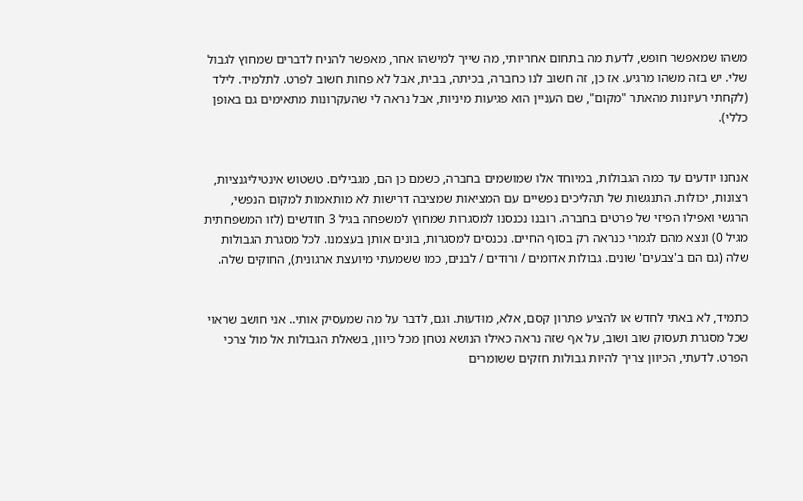משהו שמאפשר חופש, לדעת מה בתחום אחריותי, מה שייך למישהו אחר, מאפשר להניח לדברים שמחוץ לגבול שלי. יש בזה משהו מרגיע. אז כן, זה חשוב לנו כחברה, בכיתה, בבית, אבל לא פחות חשוב לפרט. לתלמיד. לילד (לקחתי רעיונות מהאתר "מקום", שם העניין הוא פגיעות מיניות, אבל נראה לי שהעקרונות מתאימים גם באופן כללי).


אנחנו יודעים עד כמה הגבולות, במיוחד אלו שמושמים בחברה, כשמם כן הם, מגבילים. טשטוש אינטיליגנציות, רצונות, יכולות. התנגשות של תהליכים נפשיים עם המציאות שמציבה דרישות לא מותאמות למקום הנפשי, הרגשי ואפילו הפיזי של פרטים בחברה. רובנו נכנסנו למסגרות שמחוץ למשפחה בגיל 3 חודשים (לזו המשפחתית מגיל 0) ונצא מהם לגמרי כנראה רק בסוף החיים. נכנסים למסגרות, בונים אותן בעצמנו. לכל מסגרת הגבולות שלה (גם הם ב'צבעים' שונים. גבולות אדומים / ורודים / לבנים, כמו ששמעתי מיועצת ארגונית), החוקים שלה.


כתמיד, לא באתי לחדש או להציע פתרון קסם, אלא, מוּדעוּת. וגם, לדבר על מה שמעסיק אותי.. אני חושב שראוי שכל מסגרת תעסוק שוב ושוב, על אף שזה נראה כאילו הנושא נטחן מכל כיוון, בשאלת הגבולות אל מול צרכי הפרט. לדעתי, הכיוון צריך להיות גבולות חזקים ששומרים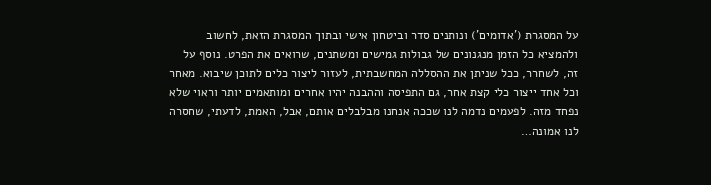על המסגרת ('אדומים') ונותנים סדר וביטחון אישי ובתוך המסגרת הזאת, לחשוב ולהמציא כל הזמן מנגנונים של גבולות גמישים ומשתנים, שרואים את הפרט. נוסף על זה, לשחרר, ככל שניתן את ההסללה המחשבתית, לעזור ליצור כלים לתוכן שיבוא. מאחר וכל אחד ייצור כלי קצת אחר, גם התפיסה וההבנה יהיו אחרים ומותאמים יותר וראוי שלא נפחד מזה. לפעמים נדמה לנו שככה אנחנו מבלבלים אותם, אבל, האמת, לדעתי, שחסרה לנו אמונה…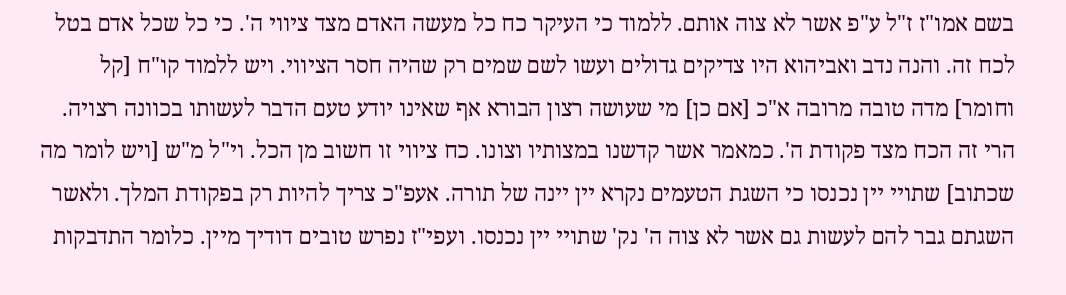בשם אמו"ז ז"ל ע"פ אשר לא צוה אותם. ללמוד כי העיקר כח כל מעשה האדם מצד ציווי ה'. כי כל שכל אדם בטל לכח זה. והנה נדב ואביהוא היו צדיקים גדולים ועשו לשם שמים רק שהיה חסר הציווי. ויש ללמוד קו"ח [קל וחומר] מדה טובה מרובה א"כ [אם כן] מי שעושה רצון הבורא אף שאינו יודע טעם הדבר לעשותו בכוונה רצויה. הרי זה הכח מצד פקודת ה'. כמאמר אשר קדשנו במצותיו וצונו. כח ציווי זו חשוב מן הכל. וי"ל מ"ש [ויש לומר מה שכתוב] שתויי יין נכנסו כי השגת הטעמים נקרא יין יינה של תורה. אעפ"כ צריך להיות רק בפקודת המלך. ולאשר השגתם גבר להם לעשות גם אשר לא צוה ה' נק' שתויי יין נכנסו. ועפי"ז נפרש טובים דודיך מיין. כלומר התדבקות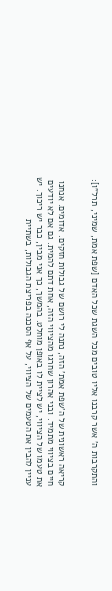והתקרבות ה' אשר קרבנו אליו טובים מכל השגת שכל האדם [שפת אמת, שמיני, תרל"ו]:


קריאה ראשונית של ה'שפת אמת' הזה, נתנה לי רושם של גבולות חזקים. אדומים. אנחנו חיים בציווי מתמיד. ובני אהרון שחרגו מהציווי הזה, אחת דתם להמית. גם אם לא יודעים את טעמו של הציווי, יש לציית לו באופן מוחלט. בהמשך, כך אני מבין, כבר יש ריכוך. יש עניין להבין את הטעמים של הציווי, על אף הסכנה בפריצת הגבולות, בשתיית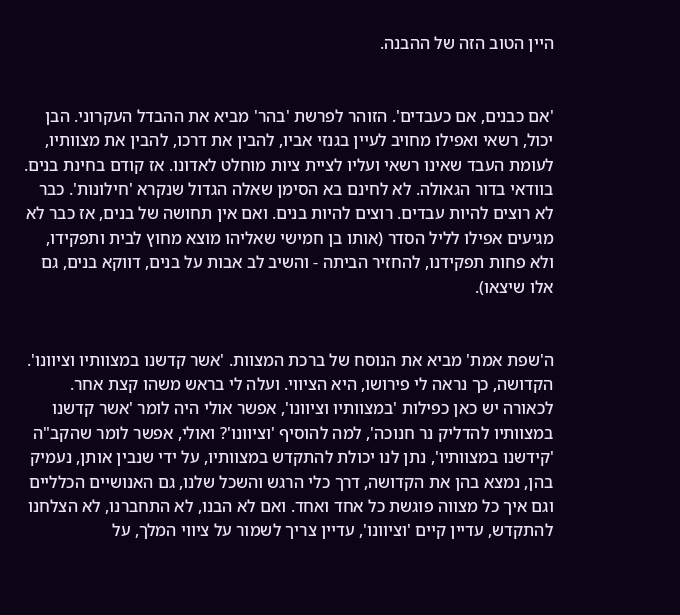היין הטוב הזה של ההבנה.


'אם כבנים, אם כעבדים'. הזוהר לפרשת 'בהר' מביא את ההבדל העקרוני. הבן יכול, רשאי ואפילו מחויב לעיין בגנזי אביו, להבין את דרכו, להבין את מצוותיו, לעומת העבד שאינו רשאי ועליו לציית ציות מוחלט לאדונו. אז קודם בחינת בנים. בוודאי בדור הגאולה. לא לחינם בא הסימן שאלה הגדול שנקרא 'חילונות'. כבר לא רוצים להיות עבדים. רוצים להיות בנים. ואם אין תחושה של בנים, אז כבר לא מגיעים אפילו לליל הסדר (אותו בן חמישי שאליהו מוצא מחוץ לבית ותפקידו, ולא פחות תפקידנו, להחזיר הביתה - והשיב לב אבות על בנים, דווקא בנים, גם אלו שיצאו).


ה'שפת אמת' מביא את הנוסח של ברכת המצוות. 'אשר קדשנו במצוותיו וציוונו'. הקדושה, כך נראה לי פירושו, היא הציווי. ועלה לי בראש משהו קצת אחר. לכאורה יש כאן כפילות 'במצוותיו וציוונו', אפשר אולי היה לומר 'אשר קדשנו במצוותיו להדליק נר חנוכה', למה להוסיף 'וציוונו'? ואולי, אפשר לומר שהקב"ה 'קידשנו במצוותיו', נתן לנו יכולת להתקדש במצוותיו, על ידי שנבין אותן, נעמיק בהן, נמצא בהן את הקדושה, דרך כלי הרגש והשכל שלנו, גם האנושיים הכלליים וגם איך כל מצווה פוגשת כל אחד ואחד. ואם לא הבנו, לא התחברנו, לא הצלחנו להתקדש, עדיין קיים 'וציוונו', עדיין צריך לשמור על ציווי המלך, על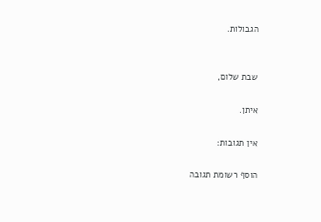הגבולות.


שבת שלום,

איתן.

אין תגובות:

הוסף רשומת תגובה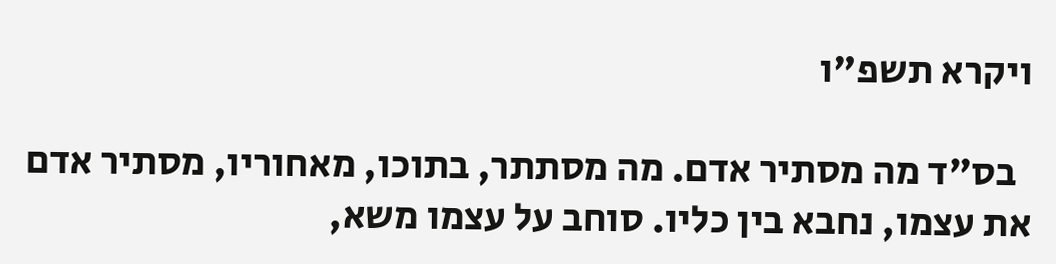ויקרא תשפ"ו

  בס"ד מה מסתיר אדם. מה מסתתר, בתוכו, מאחוריו, מסתיר אדם את עצמו, נחבא בין כליו. סוחב על עצמו משא,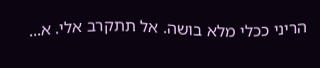הריני ככלי מלא בושה. אל תתקרב אלי. א...